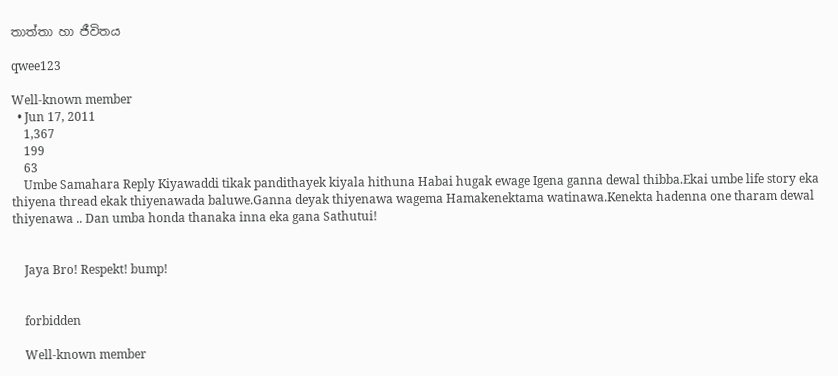තාත්තා හා ජීවිතය

qwee123

Well-known member
  • Jun 17, 2011
    1,367
    199
    63
    Umbe Samahara Reply Kiyawaddi tikak pandithayek kiyala hithuna Habai hugak ewage Igena ganna dewal thibba.Ekai umbe life story eka thiyena thread ekak thiyenawada baluwe.Ganna deyak thiyenawa wagema Hamakenektama watinawa.Kenekta hadenna one tharam dewal thiyenawa .. Dan umba honda thanaka inna eka gana Sathutui!


    Jaya Bro! Respekt! bump!


    forbidden

    Well-known member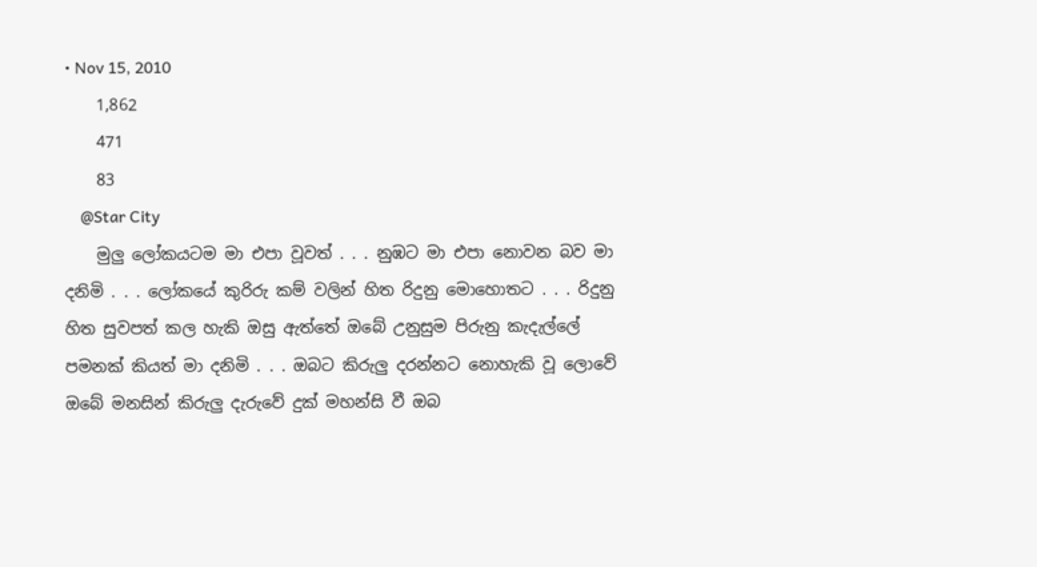• Nov 15, 2010
    1,862
    471
    83
    @Star City
    මුලු ලෝකයටම මා එපා වූවත් . . . නුඹට මා එපා නොවන බව මා දනිමි . . . ලෝකයේ කුරිරු කම් වලින් හිත රිදුනු මොහොතට . . . රිදුනු හිත සුවපත් කල හැකි ඔසු ඇත්තේ ඔබේ උනුසුම පිරුනු කැදැල්ලේ පමනක් කියත් මා දනිමි . . . ඔබට කිරුලු දරන්නට නොහැකි වූ ලොවේ ඔබේ මනසින් කිරුලු දැරුවේ දුක් මහන්සි වී ඔබ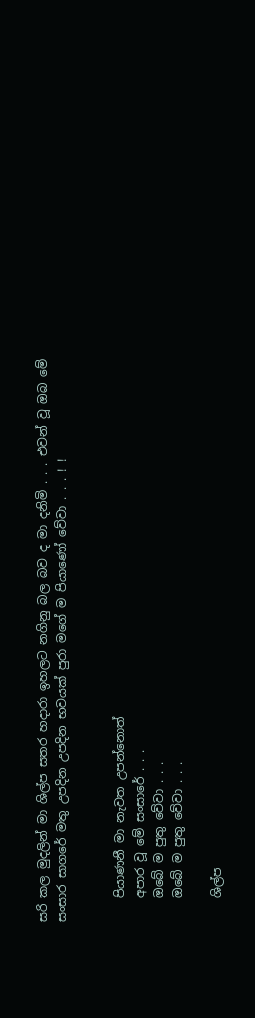සරි කල මුදලින් මා ශිල්ප සතර හදාරා ඉහලට නගිනු බල බව ද මා දනිමි . . . එවන් වූ ඔබ මේ සංසාර සාගරේ මතු උපදින උපදින භවයක් පුරා මගේ ම පියාණෝ වේවා . . . ! !


    පියාණනී මා නැවත උපන්නොත්
    අපාර වූ මේ සංසාරේ . . .
    ඔබේ ම පුතු වේවා . . .
    ඔබේ ම පුතු වේවා . . .

    ශිල්ප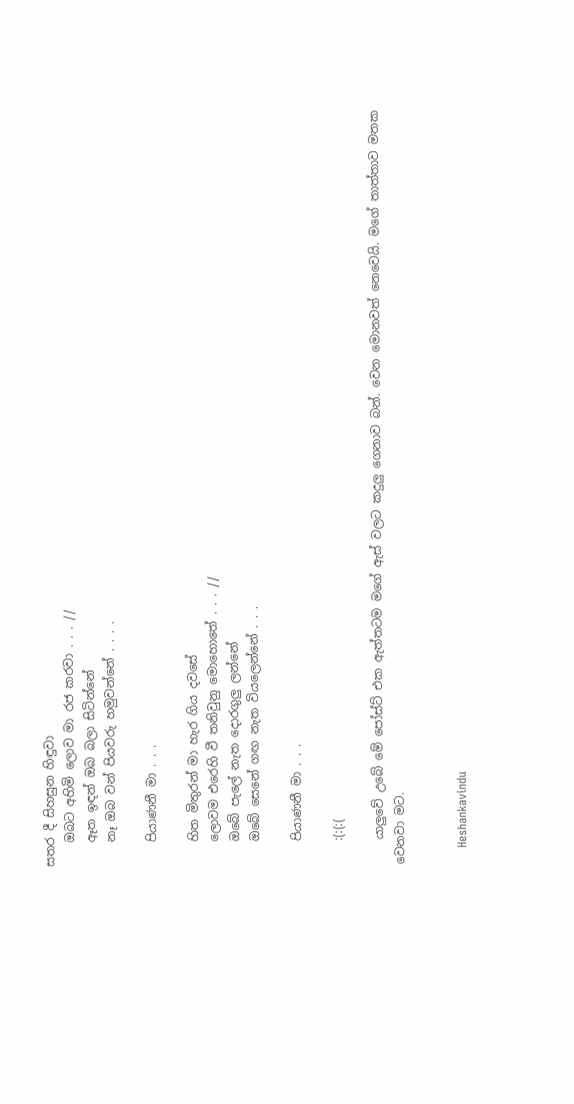සතර දී සිහසුන හිඳුවා
    ඔබට අහිමි ලොව මා රජ කරවා . . . //
    ඈත ඉඳන් ඔබ බලා සිටින්නේ
    නෑ ඔබ වන් පියවරු හමුවන්නේ . . . .

    පියාණනී මා . . .

    හිත මිතුරන් මා හැර ගිය දවසේ
    ලොවම එරෙහි වී තනිවුනු මොහොතේ . . . //
    ඔබේ පැලේ නැත දොරගුලු ලන්නේ
    ඔබේ සෙනේ ගඟ නැත වියලෙන්නේ . . .

    පියාණනී මා . . .

    :(:(:(

    යාලුවේ උබේ මේ පෝස්ට් එක ඇත්තටම මගේ ඇස් වලට කදුලු ගෙනාව බන්. වෙන මොනවත් නෙවෙයි. මගේ තාත්තාව මතක වෙනවා මට.


    Heshankavindu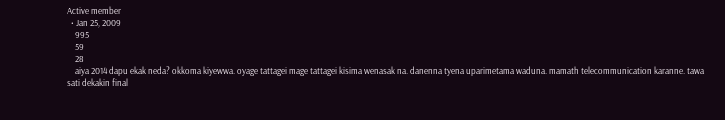Active member
  • Jan 25, 2009
    995
    59
    28
    aiya 2014 dapu ekak neda? okkoma kiyewwa. oyage tattagei mage tattagei kisima wenasak na. danenna tyena uparimetama waduna. mamath telecommunication karanne. tawa sati dekakin final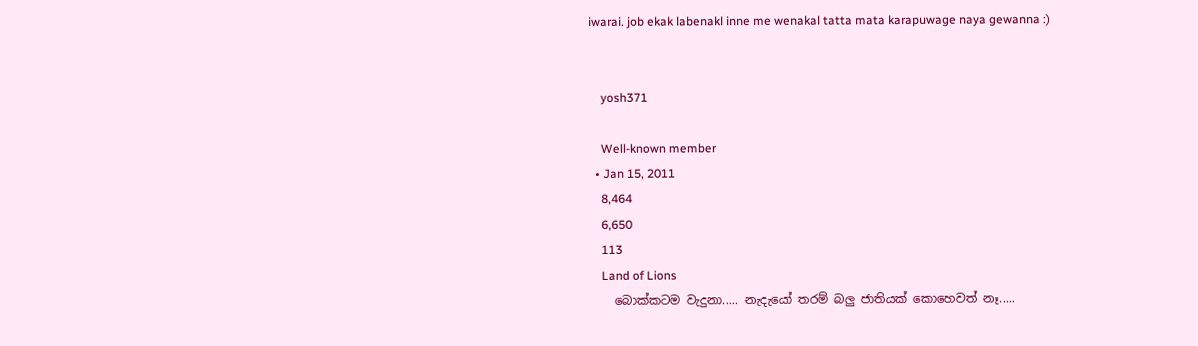iwarai. job ekak labenakl inne me wenakal tatta mata karapuwage naya gewanna :)


    yosh371

    Well-known member
  • Jan 15, 2011
    8,464
    6,650
    113
    Land of Lions
    බොක්කටම වැදුනා..... නැදැයෝ තරම් බලු ජාතියක් කොහෙවත් නෑ.....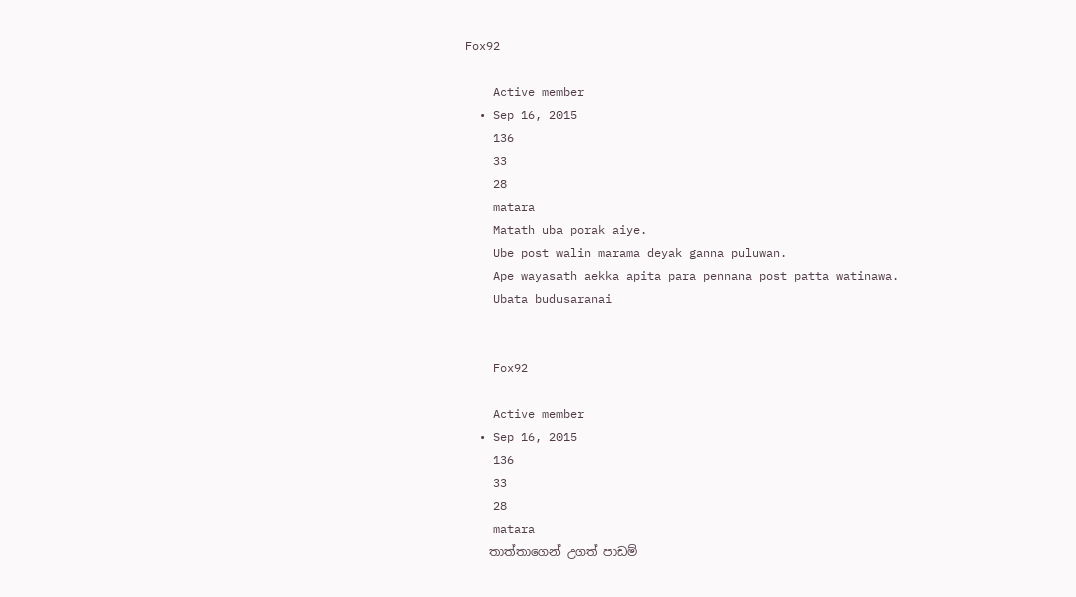Fox92

    Active member
  • Sep 16, 2015
    136
    33
    28
    matara
    Matath uba porak aiye.
    Ube post walin marama deyak ganna puluwan.
    Ape wayasath aekka apita para pennana post patta watinawa.
    Ubata budusaranai


    Fox92

    Active member
  • Sep 16, 2015
    136
    33
    28
    matara
    තාත්තාගෙන් උගත් පාඩම්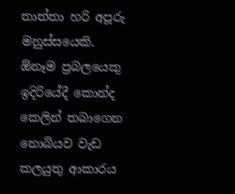තාත්තා හරි අපූරු මනුස්සයෙකි. ඕනෑම ප්‍රබලයෙකු ඉදිරියේදී කොන්ද කෙලින් තබාගෙන නොබියව වැඩ කලයුතු ආකාරය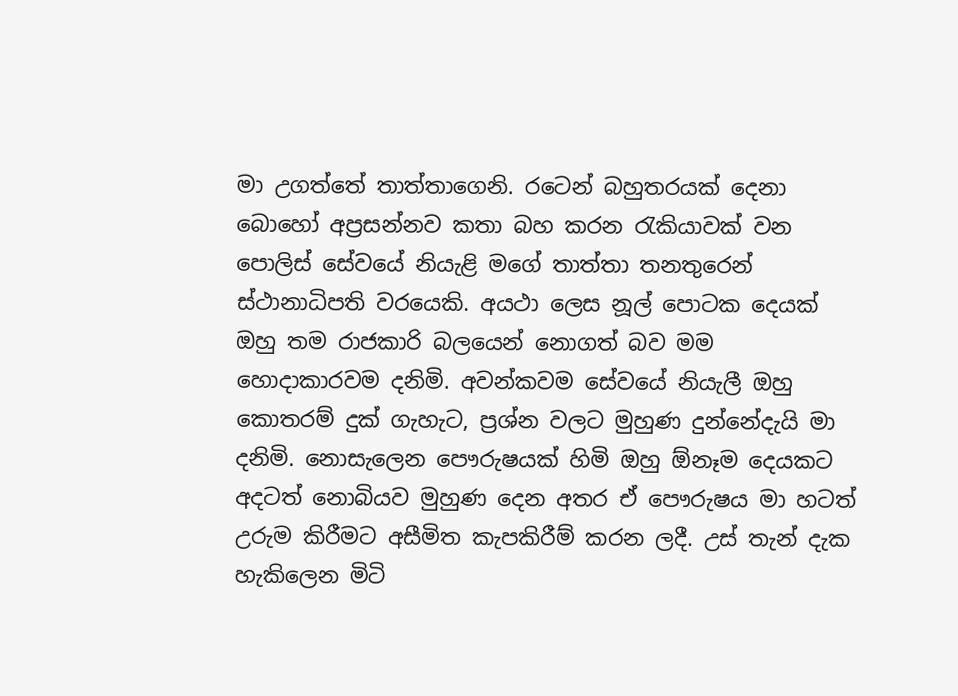මා උගත්තේ තාත්තාගෙනි. රටෙන් බහුතරයක් දෙනා බොහෝ අප්‍රසන්නව කතා බහ කරන රැකියාවක් වන පොලිස් සේවයේ නියැළි මගේ තාත්තා තනතුරෙන් ස්ථානාධිපති වරයෙකි. අයථා ලෙස නූල් පොටක දෙයක් ඔහු තම රාජකාරි බලයෙන් නොගත් බව මම හොදාකාරවම දනිමි. අවන්කවම සේවයේ නියැලී ඔහු කොතරම් දුක් ගැහැට, ප්‍රශ්න වලට මුහුණ දුන්නේදැයි මා දනිමි. නොසැලෙන පෞරුෂයක් හිමි ඔහු ඕනෑම දෙයකට අදටත් නොබියව මුහුණ දෙන අතර ඒ පෞරුෂය මා හටත් උරුම කිරීමට අසීමිත කැපකිරීම් කරන ලදී. උස් තැන් දැක හැකිලෙන මිටි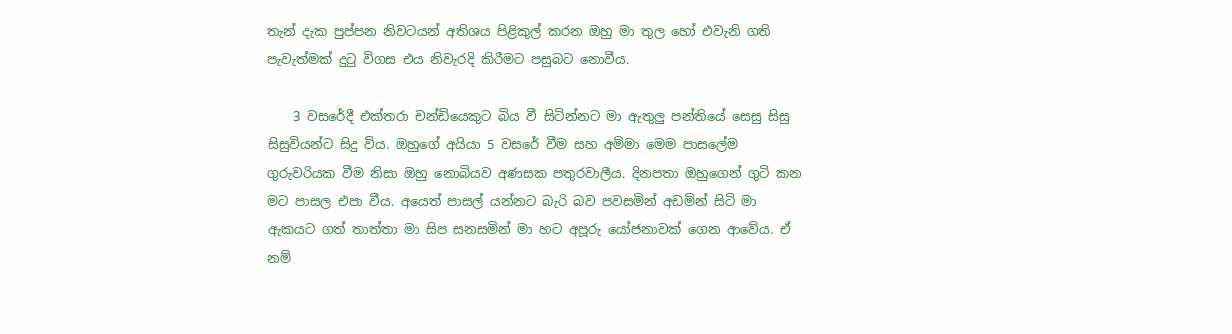තැන් දැක පුප්පන නිවටයන් අතිශය පිළිකුල් කරන ඔහු මා තුල හෝ එවැනි ගති පැවැත්මක් දුටු විගස එය නිවැරදි කිරීමට පසුබට නොවීය.

    3 වසරේදී එක්තරා චන්ඩියෙකුට බිය වී සිටින්නට මා ඇතුලු පන්තියේ සෙසු සිසු සිසුවියන්ට සිදු විය. ඔහුගේ අයියා 5 වසරේ වීම සහ අම්මා මෙම පාසලේම ගුරුවරියක වීම නිසා ඔහු නොබියව අණසක පතුරවාලීය. දිනපතා ඔහුගෙන් ගුටි කන මට පාසල එපා වීය. අයෙත් පාසල් යන්නට බැරි බව පවසමින් අඩමින් සිටි මා ඇකයට ගත් තාත්තා මා සිප සනසමින් මා හට අපූරු යෝජනාවක් ගෙන ආවේය. ඒ නම්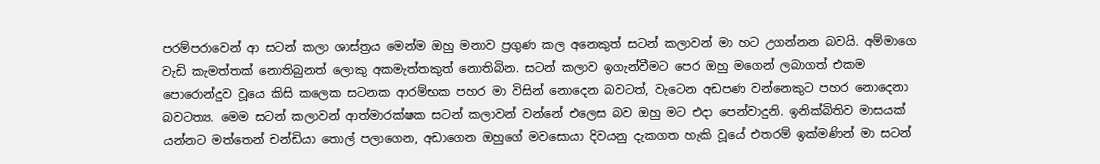පරම්පරාවෙන් ආ සටන් කලා ශාස්ත්‍රය මෙන්ම ඔහු මනාව ප්‍රගුණ කල අනෙකුත් සටන් කලාවන් මා හට උගන්නන බවයි. අම්මාගෙ වැඩි කැමත්තක් නොතිබුනත් ලොකු අකමැත්තකුත් නොතිබින. සටන් කලාව ඉගැන්වීමට පෙර ඔහු මගෙන් ලබාගත් එකම පොරොන්දුව වූයෙ කිසි කලෙක සටනක ආරම්භක පහර මා විසින් නොදෙන බවටත්, වැටෙන අඩපණ වන්නෙකුට පහර නොදෙනා බවටත්‍ය. මෙම සටන් කලාවන් ආත්මාරක්ෂක සටන් කලාවන් වන්නේ එලෙස බව ඔහු මට එදා පෙන්වාදුනි. ඉනික්බිතිව මාසයක් යන්නට මත්තෙන් චන්ඩියා තොල් පලාගෙන, අඩාගෙන ඔහුගේ මවසොයා දිවයනු දැකගත හැකි වූයේ එතරම් ඉක්මණින් මා සටන්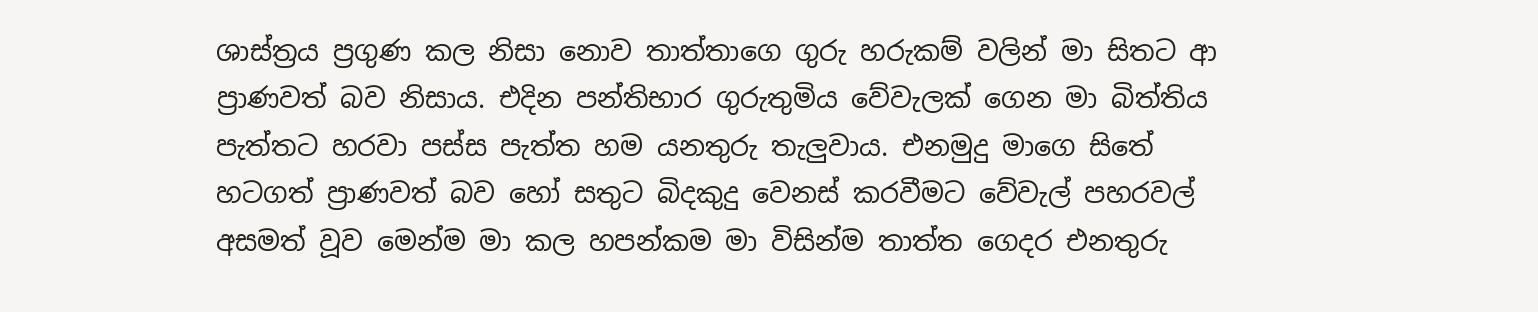ශාස්ත්‍රය ප්‍රගුණ කල නිසා නොව තාත්තාගෙ ගුරු හරුකම් වලින් මා සිතට ආ ප්‍රාණවත් බව නිසාය. එදින පන්තිභාර ගුරුතුමිය වේවැලක් ගෙන මා බිත්තිය පැත්තට හරවා පස්ස පැත්ත හම යනතුරු තැලුවාය. එනමුදු මාගෙ සිතේ හටගත් ප්‍රාණවත් බව හෝ සතුට බිදකුදු වෙනස් කරවීමට වේවැල් පහරවල් අසමත් වූව මෙන්ම මා කල හපන්කම මා විසින්ම තාත්ත ගෙදර එනතුරු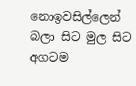නොඉවසිල්ලෙන් බලා සිට මුල සිට අගටම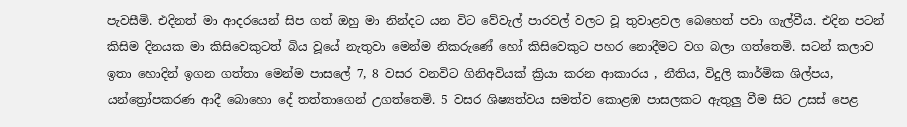පැවසීමි. එදිනත් මා ආදරයෙන් සිප ගත් ඔහු මා නින්දට යන විට වේවැල් පාරවල් වලට වූ තුවාළවල බෙහෙත් පවා ගැල්වීය. එදින පටන් කිසිම දිනයක මා කිසිවෙකුටත් බිය වූයේ නැතුවා මෙන්ම නිකරුණේ හෝ කිසිවෙකුට පහර නොදීමට වග බලා ගත්තෙමි. සටන් කලාව ඉතා හොදින් ඉගන ගත්තා මෙන්ම පාසලේ 7, 8 වසර වනවිට ගිනිඅවියක් ක්‍රියා කරන ආකාරය , නීතිය, විදුලි කාර්මික ශිල්පය, යන්ත්‍රෝපකරණ ආදී බොහො දේ තත්තාගෙන් උගත්තෙමි. 5 වසර ශිෂ්‍යත්වය සමත්ව කොළඹ පාසලකට ඇතුලු වීම සිට උසස් පෙළ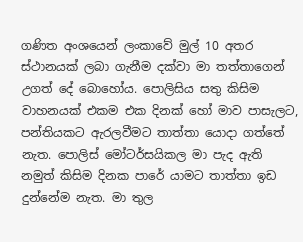ගණිත අංශයෙන් ලංකාවේ මුල් 10 අතර ස්ථානයක් ලබා ගැනීම දක්වා මා තත්තාගෙන් උගත් දේ බොහෝය. පොලිසිය සතු කිසිම වාහනයක් එකම එක දිනක් හෝ මාව පාසැලට, පන්තියකට ඇරලවීමට තාත්තා යොදා ගත්තේ නැත. පොලිස් මෝටර්සයිකල මා පැද ඇති නමුත් කිසිම දිනක පාරේ යාමට තාත්තා ඉඩ දුන්නේම නැත. මා තුල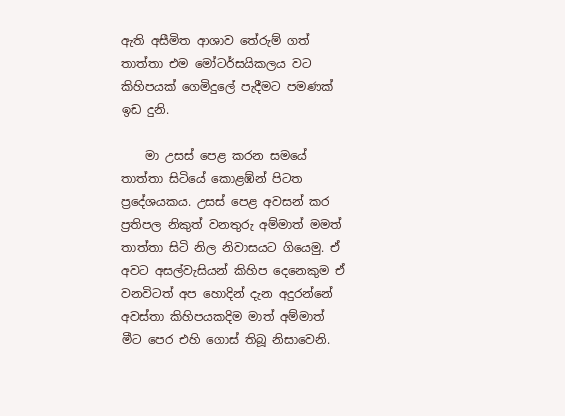ඇති අසීමිත ආශාව තේරුම් ගත් තාත්තා එම මෝටර්සයිකලය වට කිහිපයක් ගෙමිදුලේ පැදීමට පමණක් ඉඩ දුනි.

    මා උසස් පෙළ කරන සමයේ තාත්තා සිටියේ කොළඹ්න් පිටත ප්‍රදේශයකය. උසස් පෙළ අවසන් කර ප්‍රතිපල නිකුත් වනතුරු අම්මාත් මමත් තාත්තා සිටි නිල නිවාසයට ගියෙමු. ඒ අවට අසල්වැසියන් කිහිප දෙනෙකුම ඒ වනවිටත් අප හොදින් දැන අදුරන්නේ අවස්තා කිහිපයකදිම මාත් අම්මාත් මීට පෙර එහි ගොස් තිබූ නිසාවෙනි.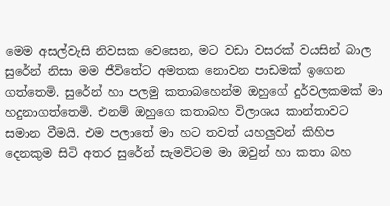මෙම අසල්වැසි නිවසක වෙසෙන, මට වඩා වසරක් වයසින් බාල සුරේන් නිසා මම ජීවිතේට අමතක නොවන පාඩමක් ඉගෙන ගත්තෙමි. සුරේන් හා පලමු කතාබහෙන්ම ඔහුගේ දුර්වලකමක් මා හදුනාගත්තෙමි. එනම් ඔහුගෙ කතාබහ විලාශය කාන්තාවට සමාන වීමයි. එම පලාතේ මා හට තවත් යහලුවන් කිහිප දෙනකුම සිටි අතර සුරේන් සැමවිටම මා ඔවුන් හා කතා බහ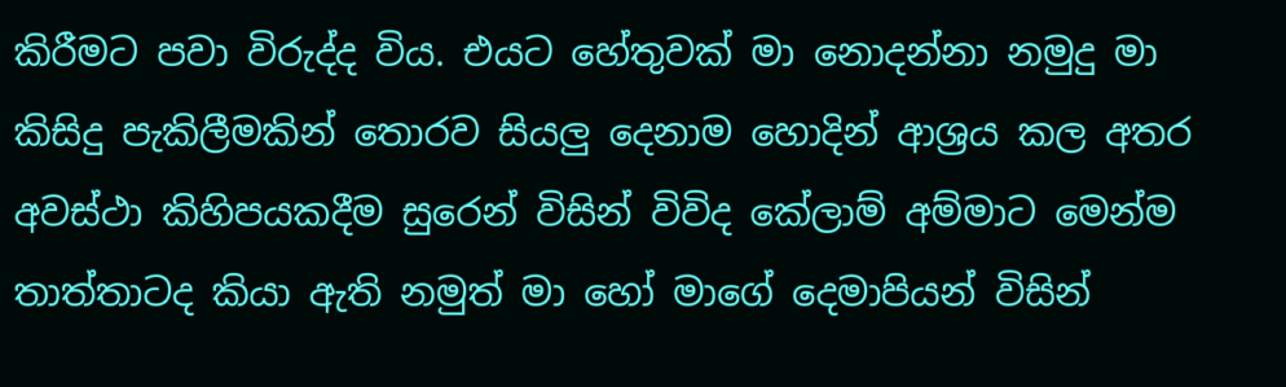කිරීමට පවා විරුද්ද විය. එයට හේතුවක් මා නොදන්නා නමුදු මා කිසිදු පැකිලීමකින් තොරව සියලු දෙනාම හොදින් ආශ්‍රය කල අතර අවස්ථා කිහිපයකදීම සුරෙන් විසින් විවිද කේලාම් අම්මාට මෙන්ම තාත්තාටද කියා ඇති නමුත් මා හෝ මාගේ දෙමාපියන් විසින්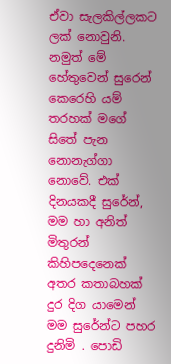ඒවා සැලකිල්ලකට ලක් නොවුනි. නමුත් මේ හේතුවෙන් සුරෙන් කෙරෙහි යම් තරහක් මගේ සිතේ පැන නොනැග්ගා නොවේ. එක් දිනයකදී සුරේන්, මම හා අනිත් මිතුරන් කිහිපදෙනෙක් අතර කතාබහක් දුර දිග යාමෙන් මම සුරේන්ට පහර දුනිමි . පොඩි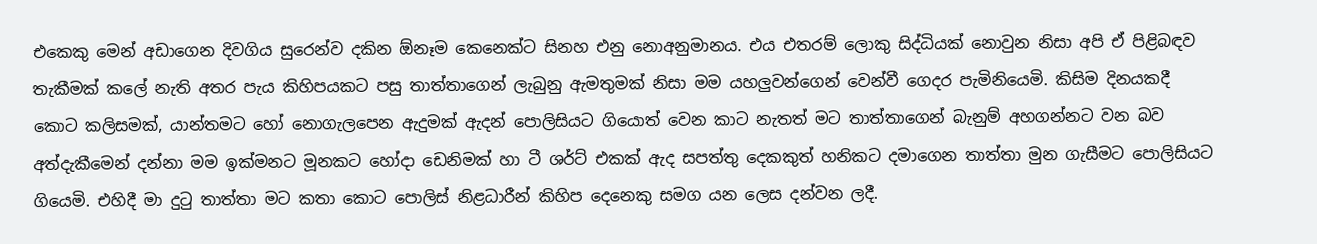එකෙකු මෙන් අඩාගෙන දිවගිය සුරෙන්ව දකින ඕනෑම කෙනෙක්ට සිනහ එනු නොඅනුමානය. එය එතරම් ලොකු සිද්ධියක් නොවුන නිසා අපි ඒ පිළිබඳව තැකීමක් කලේ නැති අතර පැය කිහිපයකට පසු තාත්තාගෙන් ලැබුනු ඇමතුමක් නිසා මම යහලුවන්ගෙන් වෙන්වී ගෙදර පැමිනියෙමි. කිසිම දිනයකදී කොට කලිසමක්, යාන්තමට හෝ නොගැලපෙන ඇදුමක් ඇදන් පොලිසියට ගියොත් වෙන කාට නැතත් මට තාත්තාගෙන් බැනුම් අහගන්නට වන බව අත්දැකීමෙන් දන්නා මම ඉක්මනට මූනකට හෝදා ඩෙනිමක් හා ටී ශර්ට් එකක් ඇද සපත්තු දෙකකුත් හනිකට දමාගෙන තාත්තා මුන ගැසීමට පොලිසියට ගියෙමි. එහිදී මා දුටු තාත්තා මට කතා කොට පොලිස් නිළධාරීන් කිහිප දෙනෙකු සමග යන ලෙස දන්වන ලදී.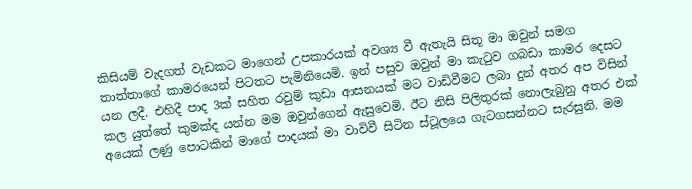කිසියම් වැදගත් වැඩකට මාගෙන් උපකාරයක් අවශ්‍ය වී ඇතැයි සිතූ මා ඔවුන් සමග තාත්තාගේ කාමරයෙන් පිටතට පැමිනියෙමි. ඉන් පසුව ඔවුන් මා කැටුව ගබඩා කාමර දෙසට යන ලදී. එහිදී පාද 3ක් සහිත රවුම් කුඩා ආසනයක් මට වාඩිවීමට ලබා දුන් අතර අප විසින් කල යුත්තේ කුමක්ද යන්න මම ඔවුන්ගෙන් ඇසුවෙමි. ඊට නිසි පිලිතුරක් නොලැබුනු අතර එක් අයෙක් ලණු පොටකින් මාගේ පාදයක් මා වාවිවී සිටින ස්ටූලයෙ ගැටගසන්නට සැරසුනි. මම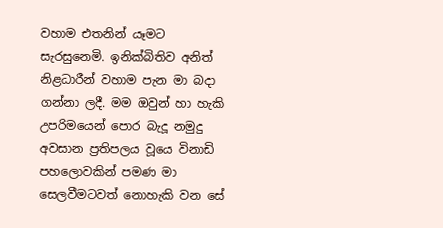වහාම එතනින් යෑමට සැරසුනෙමි. ඉනික්බිතිව අනිත් නිළධාරීන් වහාම පැන මා බදා ගන්නා ලදී. මම ඔවුන් හා හැකි උපරිමයෙන් පොර බැදූ නමුදු අවසාන ප්‍රතිපලය වූයෙ විනාඩි පහලොවකින් පමණ මා සෙලවීමටවත් නොහැකි වන සේ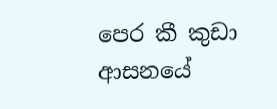පෙර කී කුඩා ආසනයේ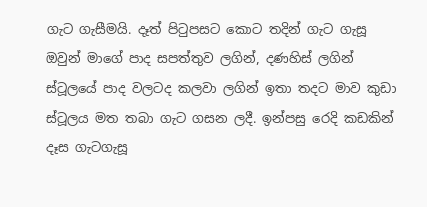ගැට ගැසීමයි. දෑත් පිටුපසට කොට තදින් ගැට ගැසූ ඔවුන් මාගේ පාද සපත්තුව ලගින්, දණහිස් ලගින් ස්ටූලයේ පාද වලටද කලවා ලගින් ඉතා තදට මාව කුඩා ස්ටූලය මත තබා ගැට ගසන ලදී. ඉන්පසු රෙදි කඩකින් දෑස ගැටගැසූ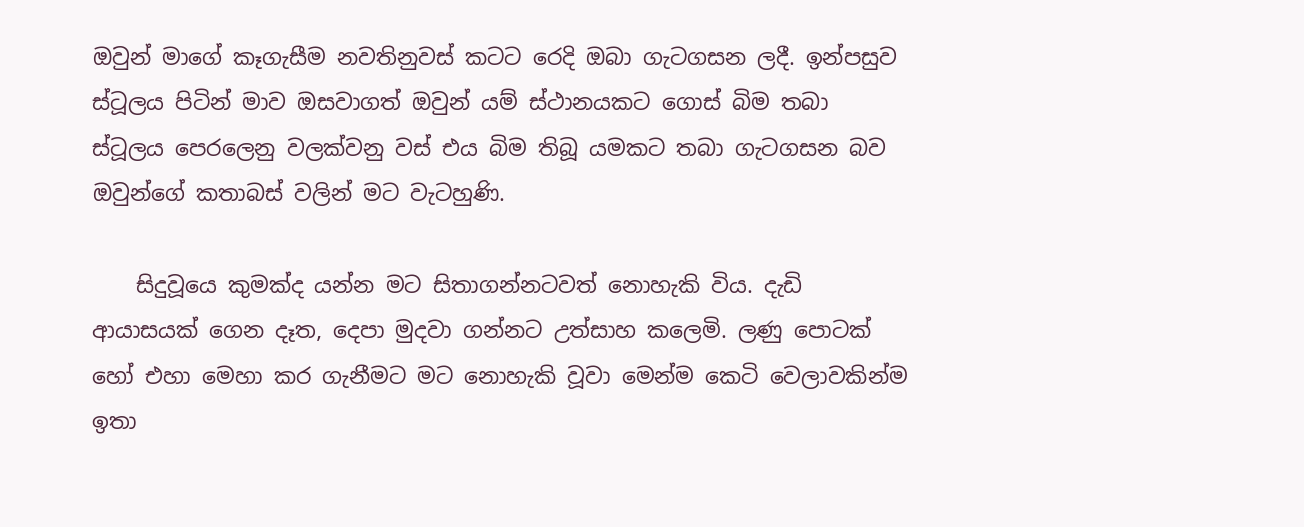ඔවුන් මාගේ කෑගැසීම නවතිනුවස් කටට රෙදි ඔබා ගැටගසන ලදී. ඉන්පසුව ස්ටූලය පිටින් මාව ඔසවාගත් ඔවුන් යම් ස්ථානයකට ගොස් බිම තබා ස්ටූලය පෙරලෙනු වලක්වනු වස් එය බිම තිබූ යමකට තබා ගැටගසන බව ඔවුන්ගේ කතාබස් වලින් මට වැටහුණි.

    සිදුවූයෙ කුමක්ද යන්න මට සිතාගන්නටවත් නොහැකි විය. දැඩි ආයාසයක් ගෙන දෑත, දෙපා මුදවා ගන්නට උත්සාහ කලෙමි. ලණු පොටක් හෝ එහා මෙහා කර ගැනීමට මට නොහැකි වූවා මෙන්ම කෙටි වෙලාවකින්ම ඉතා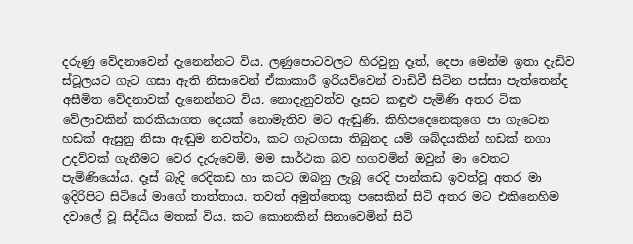දරුණු වේදනාවෙන් දැනෙන්නට විය. ලණුපොටවලට හිරවුනු දෑත්, දෙපා මෙන්ම ඉතා දැඩිව ස්ටූලයට ගැට ගසා ඇති නිසාවෙන් ඒකාකාරී ඉරියව්වෙන් වාඩිවී සිටින පස්සා පැත්තෙන්ද අසීමිත වේදනාවක් දැනෙන්නට විය. නොදැනුවත්ව දෑසට කඳුළු පැමිණි අතර ටික වේලාවකින් කරකියාගත දෙයක් නොමැතිව මට ඇඬුණි. කිහිපදෙනෙකුගෙ පා ගැටෙන හඩක් ඇසුනු නිසා ඇඬුම නවත්වා, කට ගැටගසා තිබුනද යම් ශබ්දයකින් හඩක් නගා උදව්වක් ගැනීමට වෙර දැරුවෙමි. මම සාර්ථක බව හගවමින් ඔවුන් මා වෙතට පැමිණියෝය. දෑස් බැදි රෙදිකඩ හා කටට ඔබනු ලැබූ රෙදි පාන්කඩ ඉවත්වූ අතර මා ඉදිරිපිට සිටියේ මාගේ තාත්තාය. තවත් අමුත්තෙකු පසෙකින් සිටි අතර මට එකිනෙහිම දවාලේ වූ සිද්ධිය මතක් විය. කට කොනකින් සිනාවෙමින් සිටි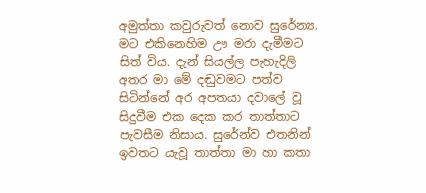අමුත්තා කවුරුවත් නොව සුරේන්‍ය. මට එකිනෙහිම ඌ මරා දැමීමට සිත් විය. දැන් සියල්ල පැහැදිලි අතර මා මේ දඬුවමට පත්ව සිටින්නේ අර අපතයා දවාලේ වූ සිදුවීම එක දෙක කර තාත්තාට පැවසීම නිසාය. සුරේන්ව එතනින් ඉවතට යැවූ තාත්තා මා හා කතා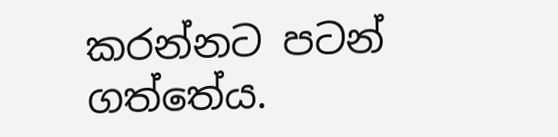කරන්නට පටන් ගත්තේය.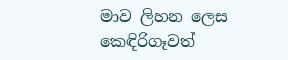මාව ලිහන ලෙස කෙඳිරිගෑවත්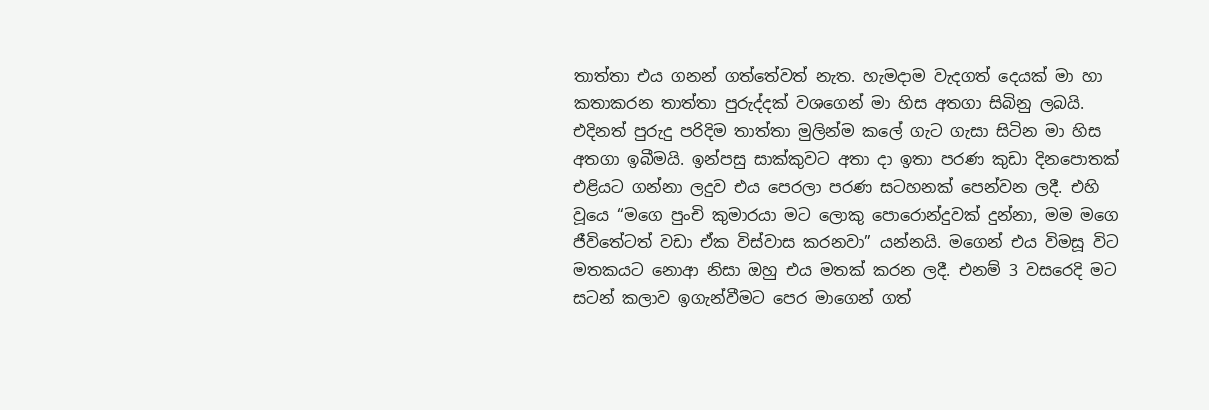තාත්තා එය ගනන් ගත්තේවත් නැත. හැමදාම වැදගත් දෙයක් මා හා කතාකරන තාත්තා පුරුද්දක් වශගෙන් මා හිස අතගා සිබිනු ලබයි. එදිනත් පුරුදු පරිදිම තාත්තා මුලින්ම කලේ ගැට ගැසා සිටින මා හිස අතගා ඉබීමයි. ඉන්පසු සාක්කුවට අතා දා ඉතා පරණ කුඩා දිනපොතක් එළියට ගන්නා ලදුව එය පෙරලා පරණ සටහනක් පෙන්වන ලදී. එහි වූයෙ “මගෙ පුංචි කුමාරයා මට ලොකු පොරොන්දුවක් දුන්නා, මම මගෙ ජීවිතේටත් වඩා ඒක විස්වාස කරනවා” යන්නයි. මගෙන් එය විමසූ විට මතකයට නොආ නිසා ඔහු එය මතක් කරන ලදී. එනම් 3 වසරෙදි මට සටන් කලාව ඉගැන්වීමට පෙර මාගෙන් ගත්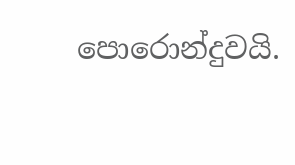පොරොන්දුවයි.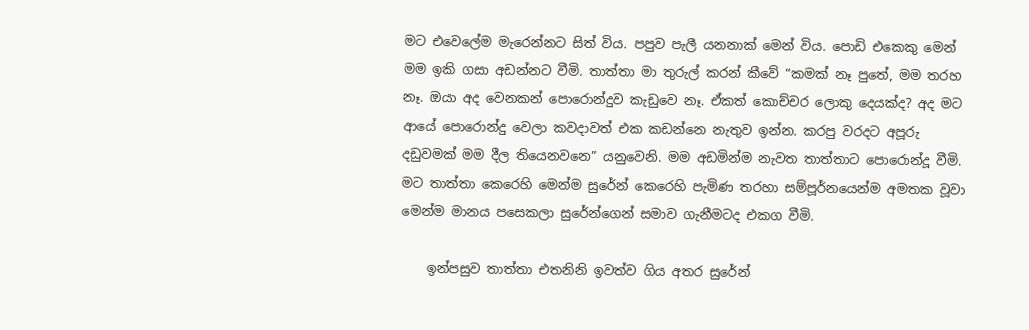මට එවෙලේම මැරෙන්නට සිත් විය. පපුව පැලී යනනාක් මෙන් විය. පොඩි එකෙකු මෙන් මම ඉකි ගසා අඩන්නට වීමි. තාත්තා මා තුරුල් කරන් කීවේ “කමක් නෑ පුතේ, මම තරහ නෑ. ඔයා අද වෙනකන් පොරොන්දුව කැඩුවෙ නෑ. ඒකත් කොච්චර ලොකු දෙයක්ද? අද මට ආයේ පොරොන්දු වෙලා කවදාවත් එක කඩන්නෙ නැතුව ඉන්න. කරපු වරදට අපූරු දඩුවමක් මම දීල තියෙනවනෙ” යනුවෙනි. මම අඩමින්ම නැවත තාත්තාට පොරොන්දූ වීමි. මට තාත්තා කෙරෙහි මෙන්ම සුරේන් කෙරෙහි පැමිණ තරහා සම්පූර්නයෙන්ම අමතක වූවා මෙන්ම මානය පසෙකලා සුරේන්ගෙන් සමාව ගැනීමටද එකග වීමි.

    ඉන්පසුව තාත්තා එතනිනි ඉවත්ව ගිය අතර සුරේන්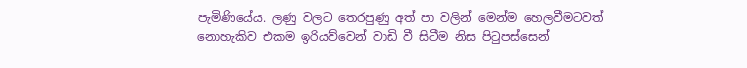පැමිණියේය. ලණු වලට තෙරපුණු අත් පා වලින් මෙන්ම හෙලවීමටවත් නොහැකිව එකම ඉරියව්වෙන් වාඩි වී සිටීම නිස පිටුපස්සෙන්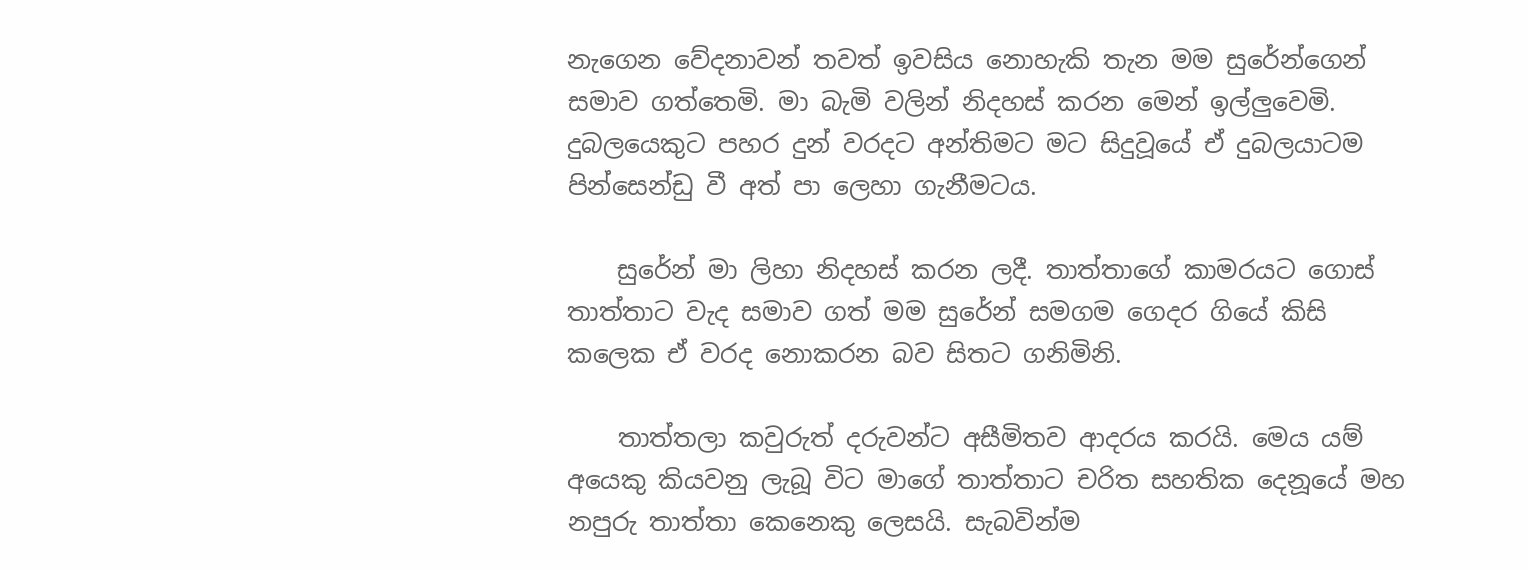නැගෙන වේදනාවන් තවත් ඉවසිය නොහැකි තැන මම සුරේන්ගෙන් සමාව ගත්තෙමි. මා බැමි වලින් නිදහස් කරන මෙන් ඉල්ලුවෙමි. දුබලයෙකුට පහර දුන් වරදට අන්තිමට මට සිදුවූයේ ඒ දුබලයාටම පින්සෙන්ඩු වී අත් පා ලෙහා ගැනීමටය.

    සුරේන් මා ලිහා නිදහස් කරන ලදී. තාත්තාගේ කාමරයට ගොස් තාත්තාට වැද සමාව ගත් මම සුරේන් සමගම ගෙදර ගියේ කිසි කලෙක ඒ වරද නොකරන බව සිතට ගනිමිනි.

    තාත්තලා කවුරුත් දරුවන්ට අසීමිතව ආදරය කරයි. මෙය යම් අයෙකු කියවනු ලැබූ විට මාගේ තාත්තාට චරිත සහතික දෙනූයේ මහ නපුරු තාත්තා කෙනෙකු ලෙසයි. සැබවින්ම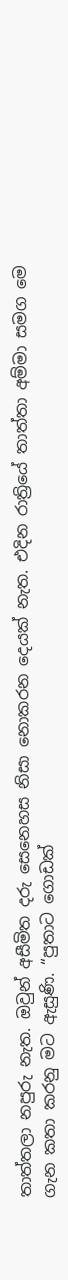තාත්තලා නපුරු නැත. ඔවුන් අසීමිත දරු සෙනෙහස නිසා නොකරන දෙයක් නැත. එදින රාත්‍රියේ තාත්තා අම්මා සමග මෙ ගැන කතා කරනු මට ඇසුණි. “පුතාට ගොඩක්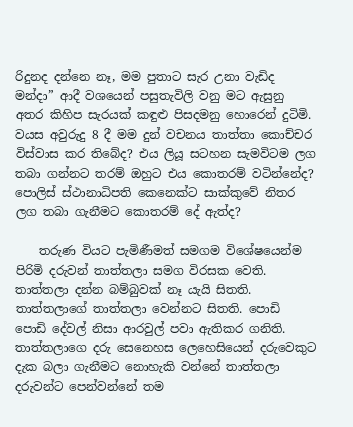රිදුනද දන්නෙ නෑ, මම පුතාට සැර උනා වැඩිද මන්දා” ආදී වශයෙන් පසුතැවිලි වනු මට ඇසුනු අතර කිහිප සැරයක් කඳුළු පිසදමනු හොරෙන් දුටිමි. වයස අවුරුදු 8 දී මම දුන් වචනය තාත්තා කොච්චර විස්වාස කර තිබේද? එය ලියූ සටහන සැමවිටම ලග තබා ගන්නට තරම් ඔහුට එය කොතරම් වටින්නේද? පොලිස් ස්ථානාධිපති කෙනෙක්ට සාක්කුවේ නිතර ලග තබා ගැනීමට කොතරම් දේ ඇත්ද?

    තරුණ වියට පැමිණීමත් සමගම විශේෂයෙන්ම පිරිමි දරුවන් තාත්තලා සමග විරසක වෙති. තාත්තලා දන්න බම්බුවක් නෑ යැයි සිතති. තාත්තලාගේ තාත්තලා වෙන්නට සිතති. පොඩි පොඩි දේවල් නිසා ආරවුල් පවා ඇතිකර ගනිති. තාත්තලාගෙ දරු සෙනෙහස ලෙහෙසියෙන් දරුවෙකුට දැක බලා ගැනීමට නොහැකි වන්නේ තාත්තලා දරුවන්ට පෙන්වන්නේ තම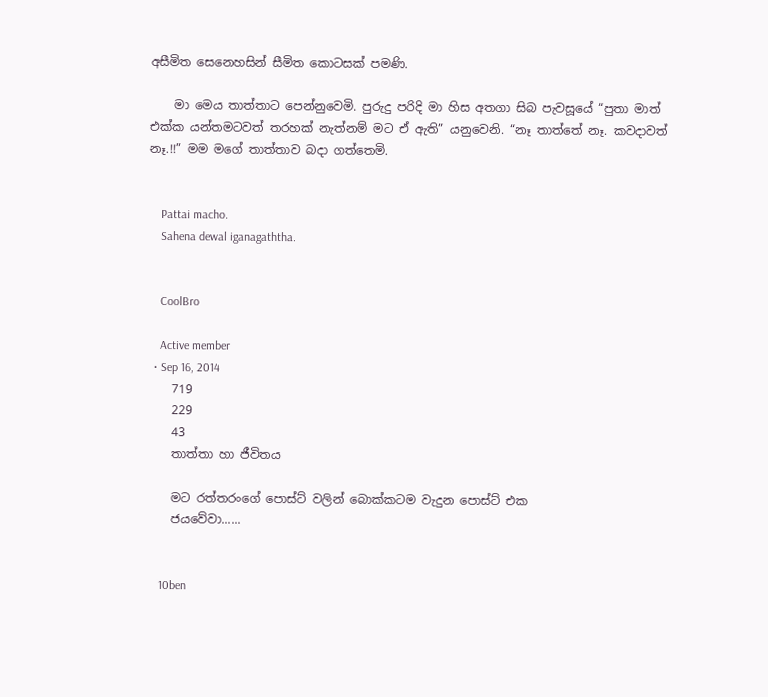අසීමිත සෙනෙහසින් සීමිත කොටසක් පමණි.

    මා මෙය තාත්තාට පෙන්නුවෙමි. පුරුදු පරිදි මා හිස අතගා සිබ පැවසූයේ “පුතා මාත් එක්ක යන්තමටවත් තරහක් නැත්නම් මට ඒ ඇති” යනුවෙනි. “නෑ තාත්තේ නෑ. කවදාවත් නෑ.!!” මම මගේ තාත්තාව බදා ගත්තෙමි.


    Pattai macho.
    Sahena dewal iganagaththa.


    CoolBro

    Active member
  • Sep 16, 2014
    719
    229
    43
    තාත්තා හා ජීවිතය

    මට රත්තරංගේ පොස්ට් වලින් බොක්කටම වැදුන පොස්ට් එක
    ජයවේවා......


    10ben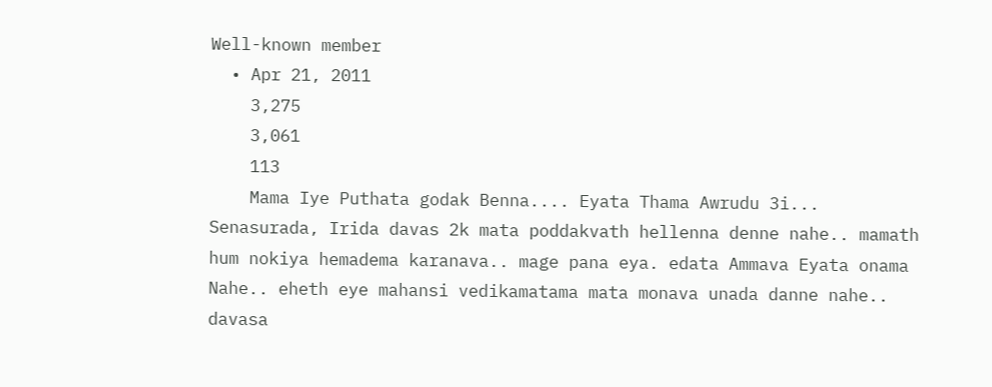Well-known member
  • Apr 21, 2011
    3,275
    3,061
    113
    Mama Iye Puthata godak Benna.... Eyata Thama Awrudu 3i... Senasurada, Irida davas 2k mata poddakvath hellenna denne nahe.. mamath hum nokiya hemadema karanava.. mage pana eya. edata Ammava Eyata onama Nahe.. eheth eye mahansi vedikamatama mata monava unada danne nahe.. davasa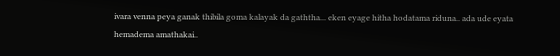ivara venna peya ganak thibila goma kalayak da gaththa... eken eyage hitha hodatama riduna.. ada ude eyata hemadema amathakai..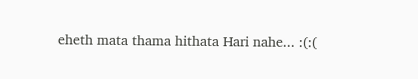eheth mata thama hithata Hari nahe... :(:(